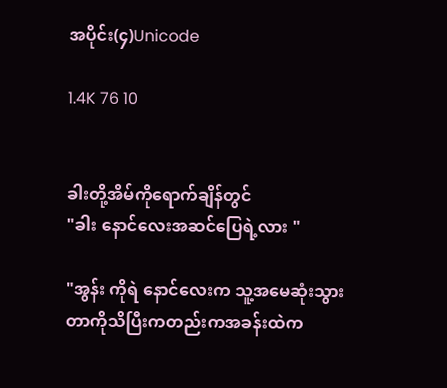အပိုင်း(၄)Unicode

1.4K 76 10


ခါးတို့အိမ်ကိုရောက်ချိန်တွင်
"ခါး နောင်လေးအဆင်ပြေရဲ့လား "

"အွန်း ကိုရဲ နောင်လေးက သူ့အမေဆုံးသွားတာကိုသိပြီးကတည်းကအခန်းထဲက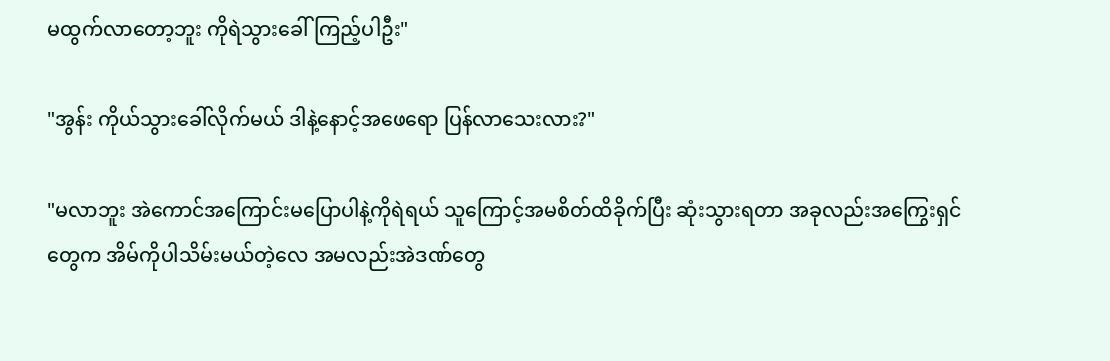မထွက်လာတော့ဘူး ကိုရဲသွားခေါ်ကြည့်ပါဦး"

"အွန်း ကိုယ်သွားခေါ်လိုက်မယ် ဒါနဲ့နောင့်အဖေရော ပြန်လာသေးလား?"

"မလာဘူး အဲကောင်အကြောင်းမပြောပါနဲ့ကိုရဲရယ် သူကြောင့်အမစိတ်ထိခိုက်ပြီး ဆုံးသွားရတာ အခုလည်းအကြွေးရှင်တွေက အိမ်ကိုပါသိမ်းမယ်တဲ့လေ အမလည်းအဲဒဏ်တွေ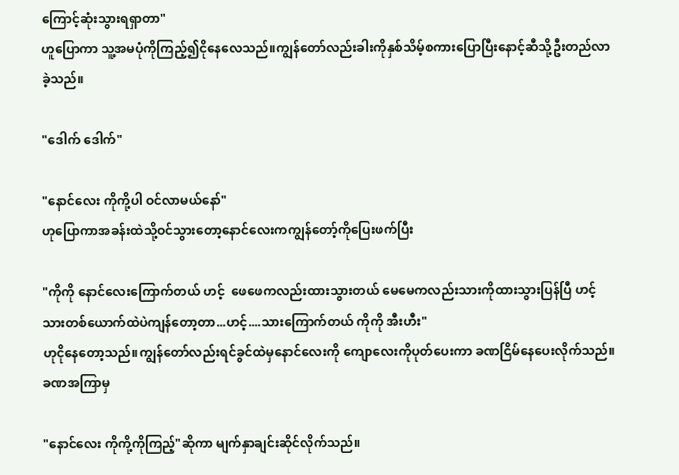ကြောင့်ဆုံးသွားရရှာတာ"
ဟူပြောကာ သူ့အမပုံကိုကြည့်၍ငိုနေလေသည်။ကျွန်တော်လည်းခါးကိုနှစ်သိမ့်စကားပြောပြီးနောင့်ဆီသို့ဦးတည်လာခဲ့သည်။

"ဒေါက် ဒေါက်"

"နောင်လေး ကိုကို့ပါ ဝင်လာမယ်နော်"
ဟုပြောကာအခန်းထဲသို့ဝင်သွားတော့နောင်လေးကကျွန်တော့်ကိုပြေးဖက်ပြီး

"ကိုကို နောင်လေးကြောက်တယ် ဟင့်  ဖေဖေကလည်းထားသွားတယ် မေမေကလည်းသားကိုထားသွားပြန်ပြီ ဟင့် သားတစ်ယောက်ထဲပဲကျန်တော့တာ...ဟင့်....သားကြောက်တယ် ကိုကို အီးဟီး"
ဟုငိုနေတော့သည်။ကျွန်တော်လည်းရင်ခွင်ထဲမှနောင်လေးကို ကျောလေးကိုပုတ်ပေးကာ ခဏငြိမ်နေပေးလိုက်သည်။ခဏအကြာမှ

"နောင်လေး ကိုကို့ကိုကြည့်"ဆိုကာ မျက်နှာချင်းဆိုင်လိုက်သည်။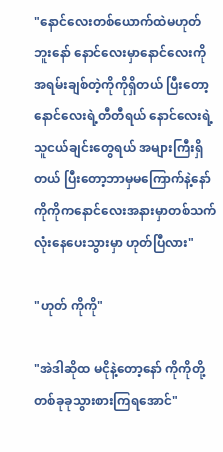"နောင်လေးတစ်ယောက်ထဲမဟုတ်ဘူးနော် နောင်လေးမှာနောင်လေးကိုအရမ်းချစ်တဲ့ကိုကိုရှိတယ် ပြီးတော့ နောင်လေးရဲ့တီတီရယ် နောင်လေးရဲ့သူငယ်ချင်းတွေရယ် အများကြီးရှိတယ် ပြီးတော့ဘာမှမကြောက်နဲ့နော် ကိုကိုကနောင်လေးအနားမှာတစ်သက်လုံးနေပေးသွားမှာ ဟုတ်ပြီလား"

"ဟုတ် ကိုကို"

"အဲဒါဆိုထ မငိုနဲ့တော့နော် ကိုကိုတို့ တစ်ခုခုသွားစားကြရအောင်"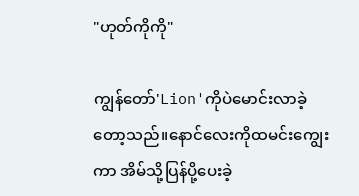"ဟုတ်ကိုကို"

ကျွန်တော်'Lion'ကိုပဲမောင်းလာခဲ့တော့သည်။နောင်လေးကိုထမင်းကျွေးကာ အိမ်သို့ပြန်ပို့ပေးခဲ့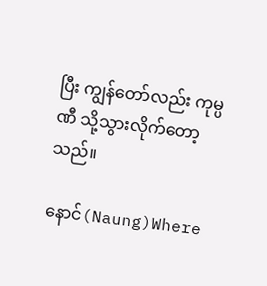ပြီး ကျွန်တော်လည်း ကုမ္ပဏီ သို့သွားလိုက်တော့သည်။

နောင်(Naung)Where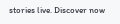stories live. Discover now